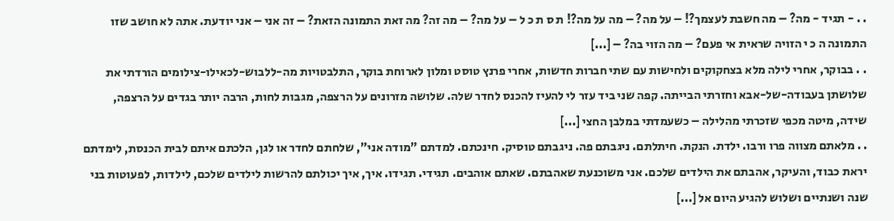. . - תגיד - מה? – מה חשבת לעצמך?! – על מה? – מה על מה?! ת ס ת כ ל – על מה? – מה זה? מה זאת התמונה הזאת? – זה אני – אני יודעת. אתה לא חושב שזו התמונה ה כ י הזויה שראית אי פעם? – מה הזוי בה? – [...]
. . בבוקר, אחרי לילה מלא בצחקוקים ולחישות עם שתי חברות חדשות, אחרי פרנץ טוסט ומלון לארוחת בוקר, התלבטויות מה-ללבוש-לכאילו-צילומים הורדתי את שלושתן בעבודה-של-אבא וחזרתי הבייתה. קפה שני ביד עזר לי להעיז להכנס לחדר שלה. שלושה מזרונים על הרצפה, מגבות לחות, הרבה יותר בגדים על הרצפה, שידה, מיטה מכפי שזכרתי מהלילה – כשעמדתי במלבן החצי [...]
. . מלאתם מצווה פרו ורבו. ילדת. הנקת. חיתלתם. ניגבתם פה. ניגבתם טוסיק. חינכתם. למדתם "מודה אני", שלחתם לחדר או לגן, הלכתם איתם לבית הכנסת, לימדתם יראת כבוד, והעיקר, אהבתם את הילדים שלכם. אני משוכנעת שאהבתם. שאתם אוהבים. תגידי. תגידו. איך, איך יכולתם להרשות לילדים שלכם, לילדות, לפעוטות בני שנה ושנתיים ושלוש להגיע היום אל [...]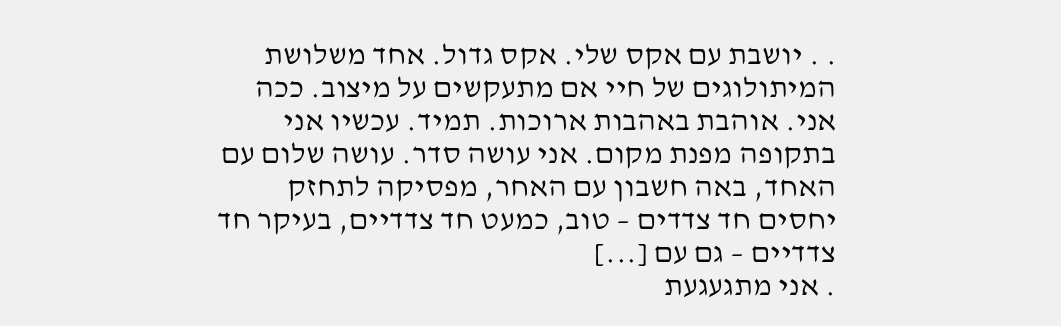. . יושבת עם אקס שלי. אקס גדול. אחד משלושת המיתולוגים של חיי אם מתעקשים על מיצוב. ככה אני. אוהבת באהבות ארוכות. תמיד. עכשיו אני בתקופה מפנת מקום. אני עושה סדר. עושה שלום עם האחד, באה חשבון עם האחר, מפסיקה לתחזק יחסים חד צדדים – טוב, כמעט חד צדדיים, בעיקר חד צדדיים – גם עם [...]
. אני מתגעגעת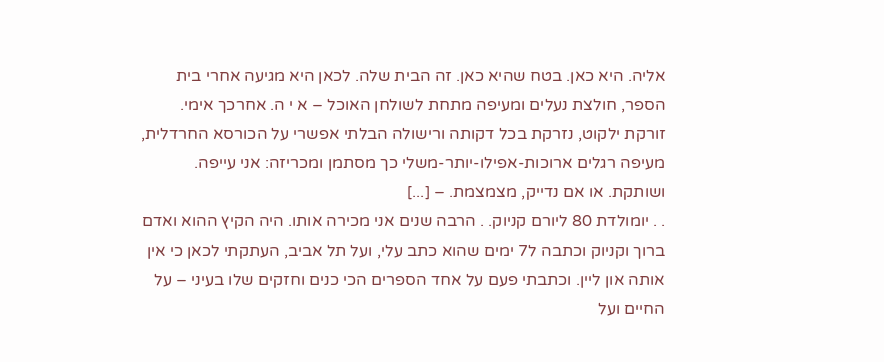אליה. היא כאן. בטח שהיא כאן. זה הבית שלה. לכאן היא מגיעה אחרי בית הספר, חולצת נעלים ומעיפה מתחת לשולחן האוכל – א י ה. אחרכך אימי. זורקת ילקוט, נזרקת בכל דקותה ורישולה הבלתי אפשרי על הכורסא החרדלית, מעיפה רגלים ארוכות-אפילו-יותר-משלי כך מסתמן ומכריזה: אני עייפה. ושותקת. או אם נדייק, מצמצמת. – [...]
. . יומולדת 80 ליורם קניוק. . הרבה שנים אני מכירה אותו. היה הקיץ ההוא ואדם ברוך וקניוק וכתבה ל7 ימים שהוא כתב עלי, ועל תל אביב, העתקתי לכאן כי אין אותה און ליין. וכתבתי פעם על אחד הספרים הכי כנים וחזקים שלו בעיני – על החיים ועל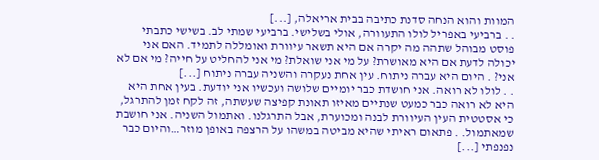המוות והוא הנחה סדנת כתיבה בבית אריאלה, [...]
. . ברביעי באפריל לולו התעוורה, אולי בשלישי. ברביעי שמתי לב. בשישי כתבתי פוסט מבוהל שתהה מה יקרה אם היא תשאר עיוורת ואומללה לתמיד. האם אני יכולה לדעת אם היא מאושרת? על מי אני שואלת? מי אני להחליט על חייה? מי אם לא אני? . היום היא עברה ניתוח. עין אחת נעקרה והשניה עברה ניתוח [...]
. . לולו לא רואה. אני חושדת כבר יומיים שלושה ועכשיו אני יודעת. בעין אחת היא היא לא רואה כבר כמעט שנתיים מאיזו תאונת קפיצה שעשתה, זה לקח זמן להתרגל, כי אסטטית העין העיוורת לבנה ומכוערת, אבל התרגלנו. ואתמול השניה. אני חושבת שמאתמול. . פתאום ראיתי שהיא מביטה במשהו על הרצפה באופן מוזר…והיום כבר נפנפתי [...]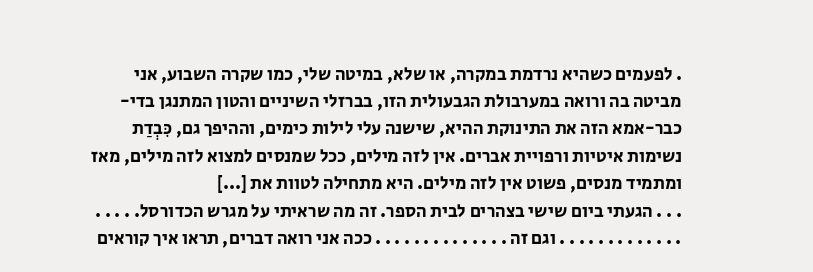. לפעמים כשהיא נרדמת במקרה, או שלא, במיטה שלי, כמו שקרה השבוע, אני מביטה בה ורואה במערבולת הגבעולית הזו, בברזלי השיניים והטון המתנגן בדי-כבר-אמא הזה את התינוקת ההיא, שישנה עלי לילות כימים, וההיפך גם, כִּבְדַת נשימות איטיות ורפויית אברים. אין לזה מילים, ככל שמנסים למצוא לזה מילים, מאז ומתמיד מנסים, פשוט אין לזה מילים. היא מתחילה לטוות את [...]
. . . הגעתי ביום שישי בצהרים לבית הספר. זה מה שראיתי על מגרש הכדורסל. . . . . . . . . . . . . . . . . . וגם זה . . . . . . . . . . . . . . ככה אני רואה דברים, תראו איך קוראים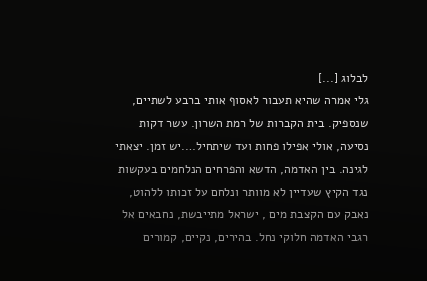לבלוג [...]
גלי אמרה שהיא תעבור לאסוף אותי ברבע לשתיים, שנספיק. בית הקברות של רמת השרון. עשר דקות נסיעה, אולי אפילו פחות ועד שיתחיל….יש זמן. יצאתי לגינה. בין האדמה, הדשא והפרחים הנלחמים בעקשות נגד הקיץ שעדיין לא מוותר ונלחם על זכותו ללהוט, נאבק עם הקצבת מים , ישראל מתייבשת, נחבאים אל רגבי האדמה חלוקי נחל. בהירים, נקיים, קמורים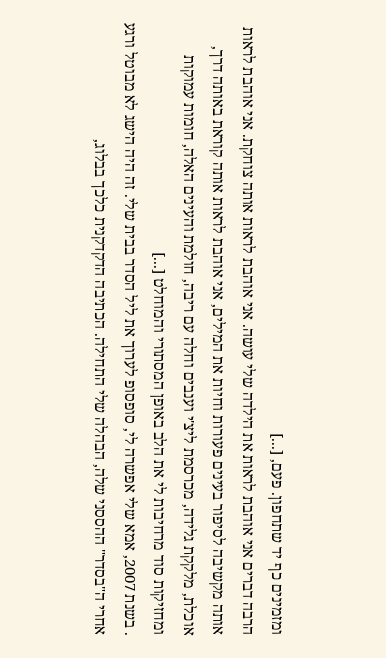ומזמינים כף יד שתחפון. פעם, [...]
הרבה דברים אני אוהבת לראות את הילדה שלי עושה. אני אוהבת לראות אותה צוחקת. אני אוהבת לראות אותה מקשיבה לסיפור בעינים פעורות וחיות את המילים, אני אוהבת לראות אותה קוראת באותה דרך, אוכלת, מלקקת גלידה, מכרסמת ליצ'י וענבים וחלה עם ריבה, חולמת והעינים האלה, חומות עמוקות ומחזיקות סוד מרחיבות לי את הלב באופן המסתורי והמוחלט [...]
. בשנת 2007, אמא שלי אפשרה לי, סופסופ לערוך את ליל הסדר בבית שלי. זה היה הישג לא מבוטל ורגע אחרי ה"בסדר" ההססני שלה, הבהלה שלי התחילה. הכתיבה הדקדקנית כלכך בבלוג,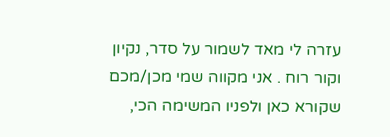עזרה לי מאד לשמור על סדר, נקיון וקור רוח . אני מקווה שמי מכן/מכם שקורא כאן ולפניו המשימה הכי,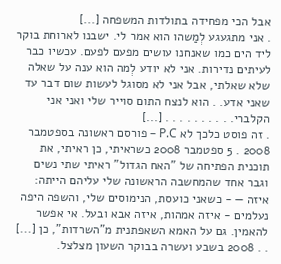אבל הכי מפחידה בתולדות המשפחה [...]
. אני מתגעגע לְמַשהו הוא אמר לי. ישבנו לארוחת בוקר ליד הים כמו שאנחנו עושים מפעם לפעם. עכשיו כבר לעיתים נדירות. אני לא יודע לְמה הוא ענה על שאלה שלא שאלתי, אבל אני לא מסוגל לעשות שום דבר עד שאני אדע. . הוא לנצח התום סוייר שלי ואני אני הקלברי. . . . . . . . . . [...]
. זה פוסט כלכך לא P.C – פורסם ראשונה בספטמבר 2008 . 5 ספטמבר 2008 כשראיתי, כן ראיתי, את תוכנית הפתיחה של "האח הגדול" ראיתי שתי נשים וגבר אחד שהמחשבה הראשונה שלי עליהם הייתה: איזה — - כשאני כועסת, הנימוסים שלי, והשפה היפה נעלמים - איזה אמהות, איזה אבא ובעל. אי אפשר להאמין. גם על האמא השאפתנית מ"השרדות", כן [...]
. . 2008 בשבע ועשרה בבוקר השעון מצלצל.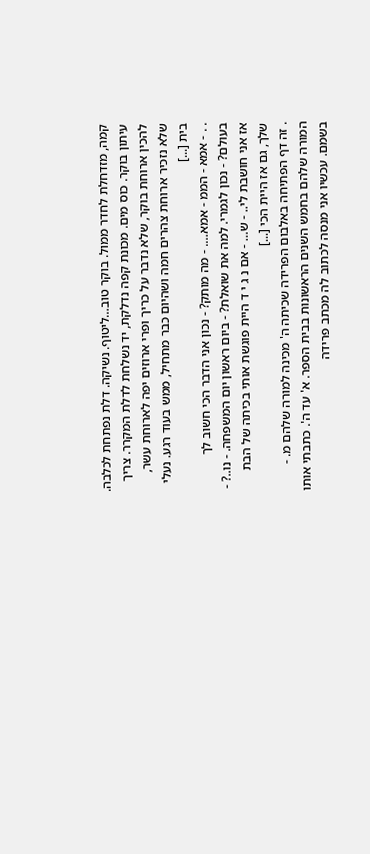קמה, מזדחלת לחדר ממול. בוקר טוב…ליטוף. נשיקה. דלת נפתחת לכלבה. עיתון בוקר. כוס מים. מכונת קפה נדלקת, יד נשלחת לדלת המקרר. צריך להכין ארוחת בוקר, שלא נדבר על כריך ופרי ארוזים יפה לארוחת עשר, שלא נזכיר ארוחת צהרים חמה ושהיום כבר מתחיל, ממש בעוד רגע. נעלי בית [...]
. . - אמא - הממ - אמא…. - מה מותק? - נכון אני הדבר הכי חשוב לך בעולם? - נכון לגמרי. למה את שואלת? - ביום ראשון יום המשפחה. - נו..? - אז אני חושבת לי.. - ש… - אם נ ג י ד היית פוגשת אותי בכיתה של הבת שלך, גם אז היית הכי [...]
. זה דף הפתיחה באלבום הפרידה שכיתה ה' מכינה למורה שלהם מ. - המורה שלהם בחמש השנים הראשונות בבית הספר. א' עד ה'. כתבתי אותו בשמם. עכשיו אני מנסה לכתוב לה מכתב פרידה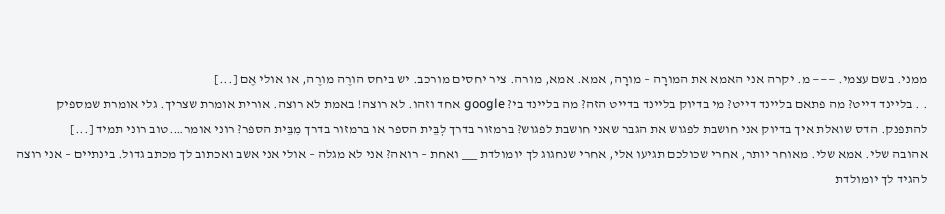ממני. בשם עצמי. ——— מ. יקרה אני האמא את המורָה – מורָה, אמא. אמא, מורה. ציר יחסים מורכב. יש ביחס הורֶה מורֶה, או אולי אֶם [...]
. . בליינד דייט? מה פתאם בליינד דייט? מי בדיוק בליינד בדייט הזה? מה בליינד בי? google אחד וזהו. לא רוצה! באמת לא רוצה. אורית אומרת שצריך. גלי אומרת שמספיק להתפנק. הדס שואלת איך בדיוק אני חושבת לפגוש את הגבר שאני חושבת לפגוש? ברמזור בדרך לְבֵּית הספר או ברמזור בדרך מִבֵּית הספר? רוני אומר….טוב רוני תמיד [...]
אהובה שלי. אמא שלי. מאוחר יותר, אחרי שכולכם תגיעו אלי, אחרי שנחגוג לך יומולדת ___ ואחת – רואה? אני לא מגלה – אולי אני אשב ואכתוב לך מכתב גדול. בינתיים – אני רוצה להגיד לך יומולדת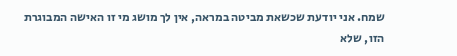שמח. אני יודעת שכשאת מביטה במראה, אין לך מושג מי זו האישה המבוגרת הזו, שלא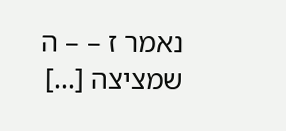נאמר ז – – ה שמציצה [...]